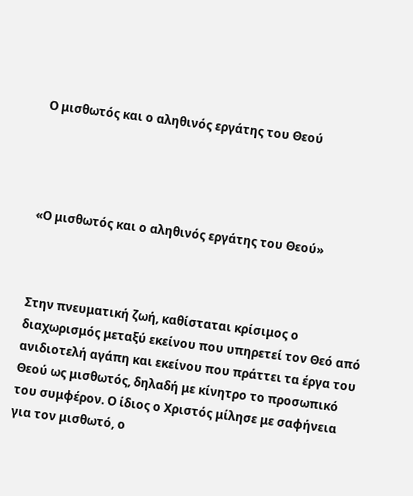Ο μισθωτός και ο αληθινός εργάτης του Θεού




«Ο μισθωτός και ο αληθινός εργάτης του Θεού»



Στην πνευματική ζωή, καθίσταται κρίσιμος ο διαχωρισμός μεταξύ εκείνου που υπηρετεί τον Θεό από ανιδιοτελή αγάπη και εκείνου που πράττει τα έργα του Θεού ως μισθωτός, δηλαδή με κίνητρο το προσωπικό του συμφέρον. Ο ίδιος ο Χριστός μίλησε με σαφήνεια για τον μισθωτό, ο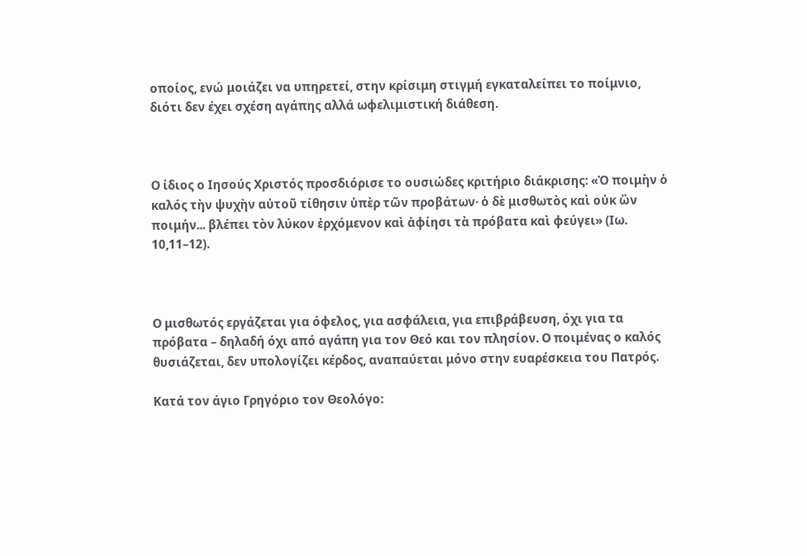οποίος, ενώ μοιάζει να υπηρετεί, στην κρίσιμη στιγμή εγκαταλείπει το ποίμνιο, διότι δεν έχει σχέση αγάπης αλλά ωφελιμιστική διάθεση.



Ο ίδιος ο Ιησούς Χριστός προσδιόρισε το ουσιώδες κριτήριο διάκρισης: «Ὁ ποιμὴν ὁ καλός τὴν ψυχὴν αὐτοῦ τίθησιν ὑπὲρ τῶν προβάτων· ὁ δὲ μισθωτὸς καὶ οὐκ ὢν ποιμήν... βλέπει τὸν λύκον ἐρχόμενον καὶ ἀφίησι τὰ πρόβατα καὶ φεύγει» (Ιω. 10,11–12).



Ο μισθωτός εργάζεται για όφελος, για ασφάλεια, για επιβράβευση, όχι για τα πρόβατα – δηλαδή όχι από αγάπη για τον Θεό και τον πλησίον. Ο ποιμένας ο καλός θυσιάζεται, δεν υπολογίζει κέρδος, αναπαύεται μόνο στην ευαρέσκεια του Πατρός.

Κατά τον άγιο Γρηγόριο τον Θεολόγο: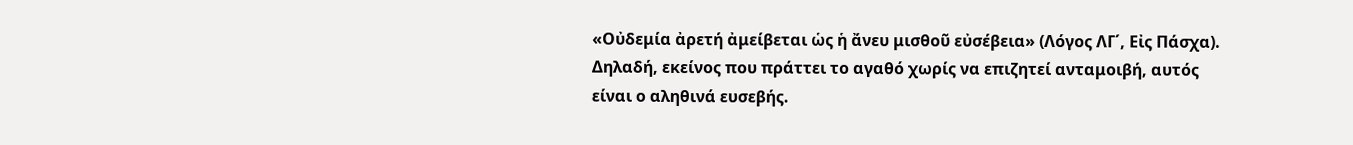«Οὐδεμία ἀρετή ἀμείβεται ὡς ἡ ἄνευ μισθοῦ εὐσέβεια» (Λόγος ΛΓ΄, Εἰς Πάσχα). Δηλαδή, εκείνος που πράττει το αγαθό χωρίς να επιζητεί ανταμοιβή, αυτός είναι ο αληθινά ευσεβής.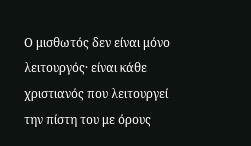Ο μισθωτός δεν είναι μόνο λειτουργός· είναι κάθε χριστιανός που λειτουργεί την πίστη του με όρους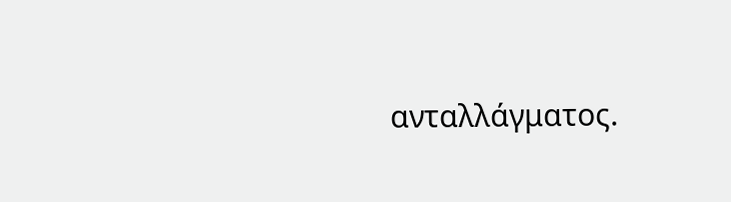ανταλλάγματος.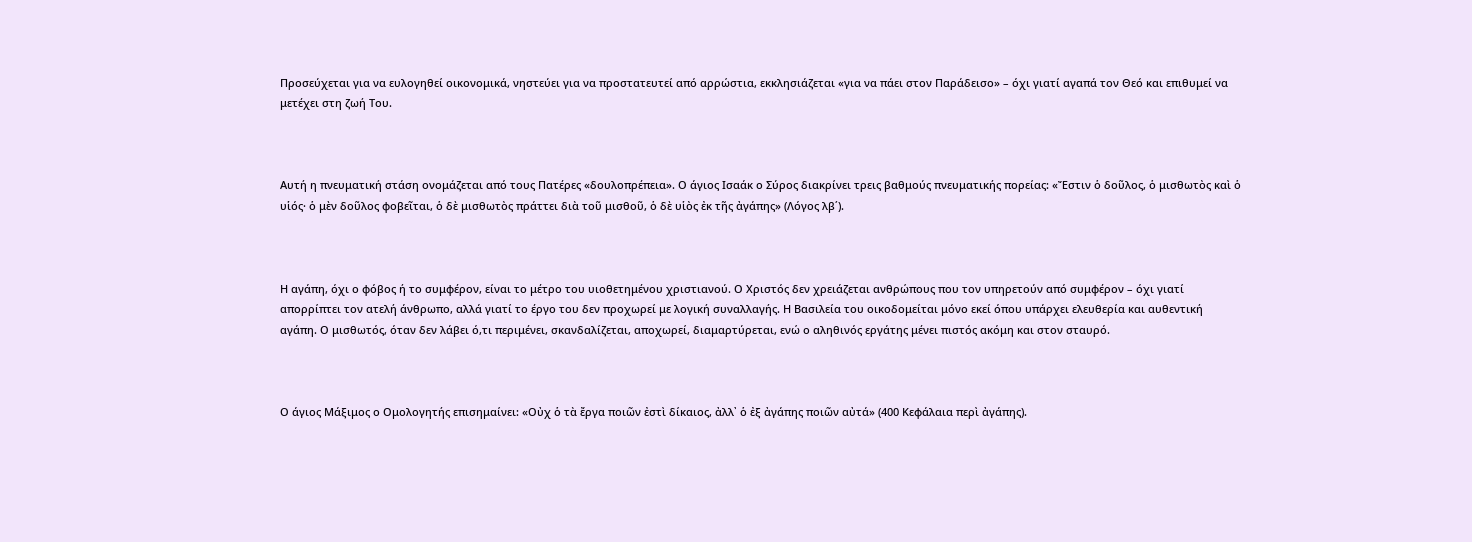Προσεύχεται για να ευλογηθεί οικονομικά, νηστεύει για να προστατευτεί από αρρώστια, εκκλησιάζεται «για να πάει στον Παράδεισο» – όχι γιατί αγαπά τον Θεό και επιθυμεί να μετέχει στη ζωή Του.



Αυτή η πνευματική στάση ονομάζεται από τους Πατέρες «δουλοπρέπεια». Ο άγιος Ισαάκ ο Σύρος διακρίνει τρεις βαθμούς πνευματικής πορείας: «Ἔστιν ὁ δοῦλος, ὁ μισθωτὸς καὶ ὁ υἱός· ὁ μὲν δοῦλος φοβεῖται, ὁ δὲ μισθωτὸς πράττει διὰ τοῦ μισθοῦ, ὁ δὲ υἱὸς ἐκ τῆς ἀγάπης» (Λόγος λβ΄).



Η αγάπη, όχι ο φόβος ή το συμφέρον, είναι το μέτρο του υιοθετημένου χριστιανού. Ο Χριστός δεν χρειάζεται ανθρώπους που τον υπηρετούν από συμφέρον – όχι γιατί απορρίπτει τον ατελή άνθρωπο, αλλά γιατί το έργο του δεν προχωρεί με λογική συναλλαγής. Η Βασιλεία του οικοδομείται μόνο εκεί όπου υπάρχει ελευθερία και αυθεντική αγάπη. Ο μισθωτός, όταν δεν λάβει ό,τι περιμένει, σκανδαλίζεται, αποχωρεί, διαμαρτύρεται, ενώ ο αληθινός εργάτης μένει πιστός ακόμη και στον σταυρό.



Ο άγιος Μάξιμος ο Ομολογητής επισημαίνει: «Οὐχ ὁ τὰ ἔργα ποιῶν ἐστὶ δίκαιος, ἀλλ᾽ ὁ ἐξ ἀγάπης ποιῶν αὐτά» (400 Κεφάλαια περὶ ἀγάπης).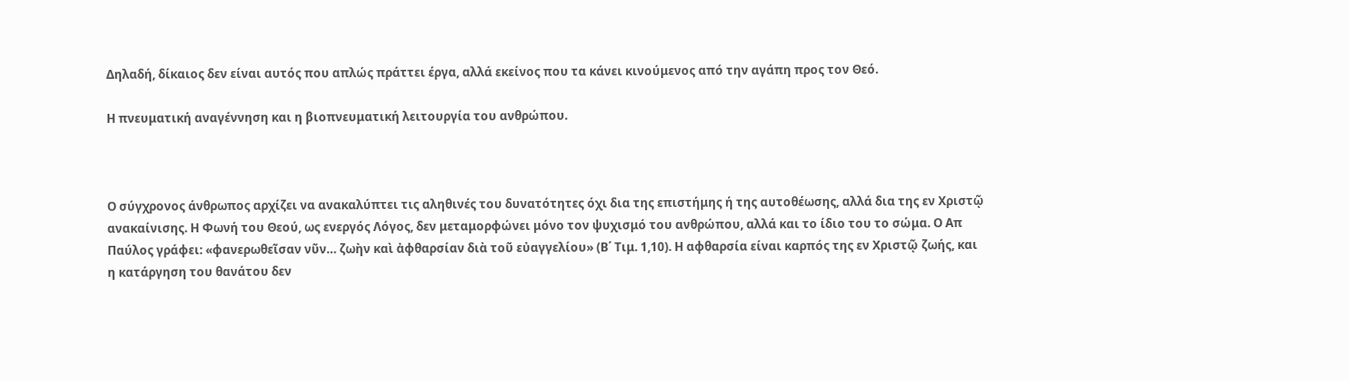Δηλαδή, δίκαιος δεν είναι αυτός που απλώς πράττει έργα, αλλά εκείνος που τα κάνει κινούμενος από την αγάπη προς τον Θεό.

Η πνευματική αναγέννηση και η βιοπνευματική λειτουργία του ανθρώπου.



Ο σύγχρονος άνθρωπος αρχίζει να ανακαλύπτει τις αληθινές του δυνατότητες όχι δια της επιστήμης ή της αυτοθέωσης, αλλά δια της εν Χριστῷ ανακαίνισης. Η Φωνή του Θεού, ως ενεργός Λόγος, δεν μεταμορφώνει μόνο τον ψυχισμό του ανθρώπου, αλλά και το ίδιο του το σώμα. Ο Απ Παύλος γράφει: «φανερωθεῖσαν νῦν… ζωὴν καὶ ἀφθαρσίαν διὰ τοῦ εὐαγγελίου» (Β΄ Τιμ. 1,10). Η αφθαρσία είναι καρπός της εν Χριστῷ ζωής, και η κατάργηση του θανάτου δεν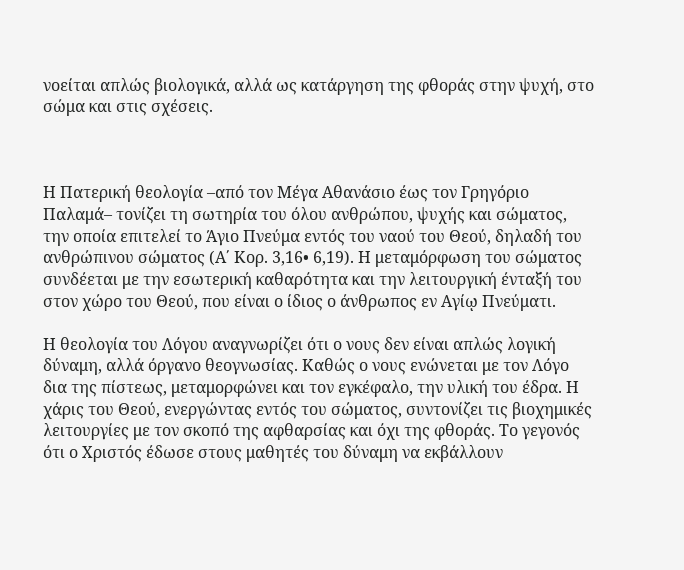νοείται απλώς βιολογικά, αλλά ως κατάργηση της φθοράς στην ψυχή, στο σώμα και στις σχέσεις.



Η Πατερική θεολογία –από τον Μέγα Αθανάσιο έως τον Γρηγόριο Παλαμά– τονίζει τη σωτηρία του όλου ανθρώπου, ψυχής και σώματος, την οποία επιτελεί το Άγιο Πνεύμα εντός του ναού του Θεού, δηλαδή του ανθρώπινου σώματος (Α΄ Κορ. 3,16• 6,19). Η μεταμόρφωση του σώματος συνδέεται με την εσωτερική καθαρότητα και την λειτουργική ένταξή του στον χώρο του Θεού, που είναι ο ίδιος ο άνθρωπος εν Αγίῳ Πνεύματι.

Η θεολογία του Λόγου αναγνωρίζει ότι ο νους δεν είναι απλώς λογική δύναμη, αλλά όργανο θεογνωσίας. Καθώς ο νους ενώνεται με τον Λόγο δια της πίστεως, μεταμορφώνει και τον εγκέφαλο, την υλική του έδρα. Η χάρις του Θεού, ενεργώντας εντός του σώματος, συντονίζει τις βιοχημικές λειτουργίες με τον σκοπό της αφθαρσίας και όχι της φθοράς. Το γεγονός ότι ο Χριστός έδωσε στους μαθητές του δύναμη να εκβάλλουν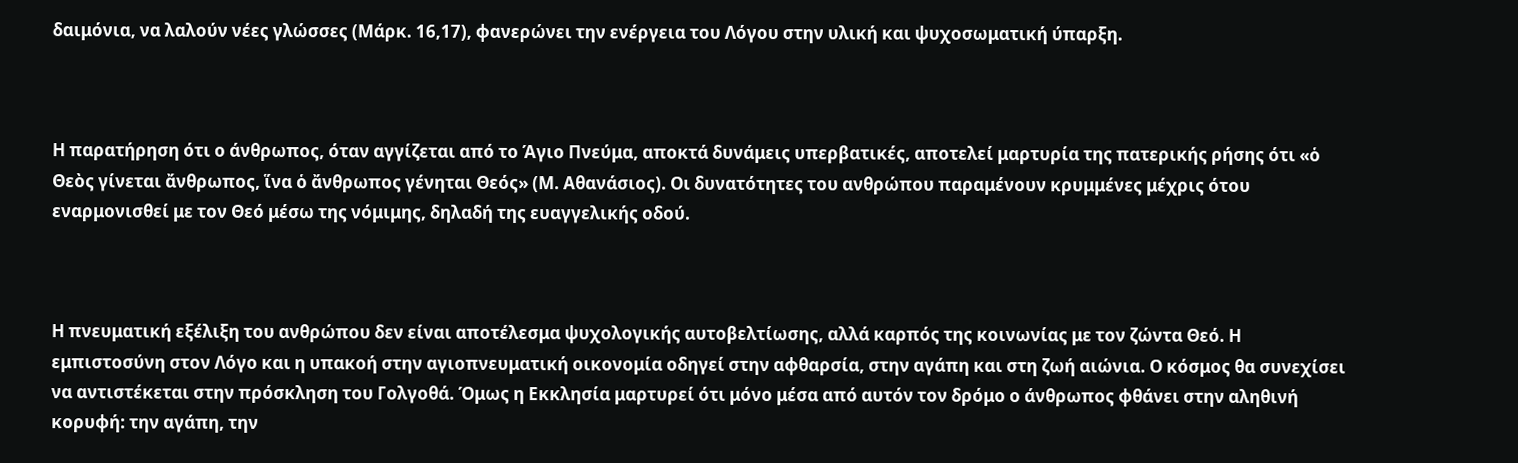δαιμόνια, να λαλούν νέες γλώσσες (Μάρκ. 16,17), φανερώνει την ενέργεια του Λόγου στην υλική και ψυχοσωματική ύπαρξη.



Η παρατήρηση ότι ο άνθρωπος, όταν αγγίζεται από το Άγιο Πνεύμα, αποκτά δυνάμεις υπερβατικές, αποτελεί μαρτυρία της πατερικής ρήσης ότι «ὁ Θεὸς γίνεται ἄνθρωπος, ἵνα ὁ ἄνθρωπος γένηται Θεός» (Μ. Αθανάσιος). Οι δυνατότητες του ανθρώπου παραμένουν κρυμμένες μέχρις ότου εναρμονισθεί με τον Θεό μέσω της νόμιμης, δηλαδή της ευαγγελικής οδού.



Η πνευματική εξέλιξη του ανθρώπου δεν είναι αποτέλεσμα ψυχολογικής αυτοβελτίωσης, αλλά καρπός της κοινωνίας με τον ζώντα Θεό. Η εμπιστοσύνη στον Λόγο και η υπακοή στην αγιοπνευματική οικονομία οδηγεί στην αφθαρσία, στην αγάπη και στη ζωή αιώνια. Ο κόσμος θα συνεχίσει να αντιστέκεται στην πρόσκληση του Γολγοθά. Όμως η Εκκλησία μαρτυρεί ότι μόνο μέσα από αυτόν τον δρόμο ο άνθρωπος φθάνει στην αληθινή κορυφή: την αγάπη, την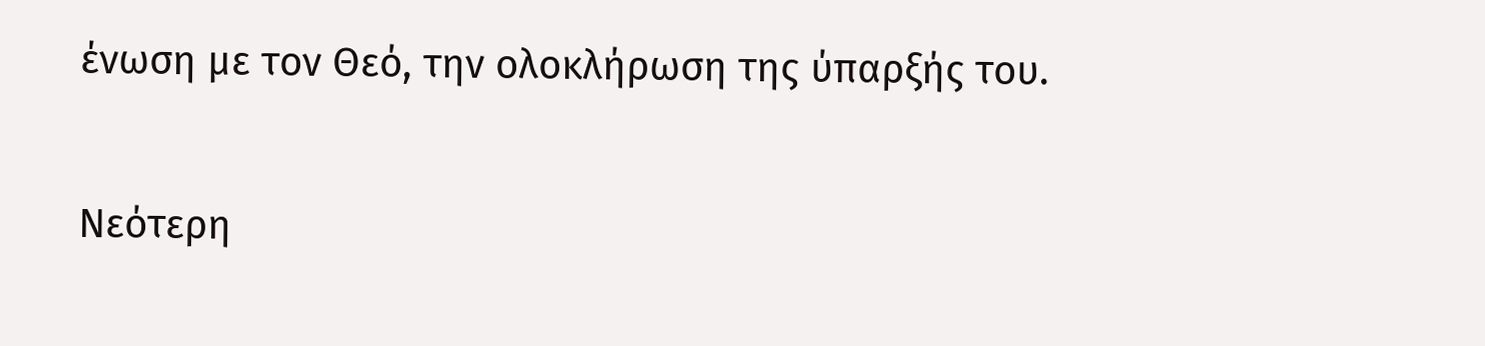ένωση με τον Θεό, την ολοκλήρωση της ύπαρξής του.

Νεότερη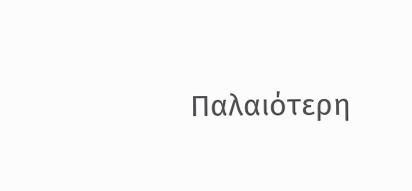Παλαιότερη